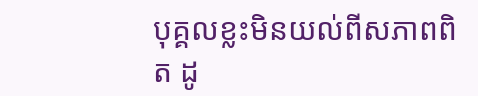បុគ្គលខ្លះមិនយល់ពីសភាពពិត ដូ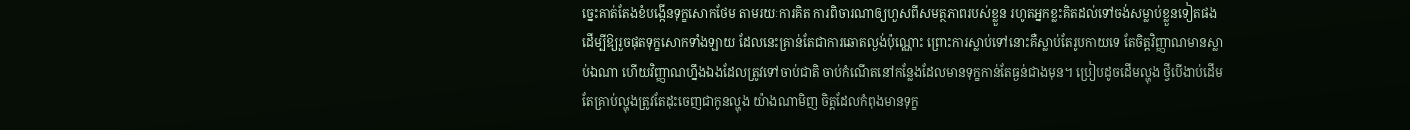ច្នេះគាត់តែងខំបង្កើនទុក្ខសោកថែម តាមរយៈការគិត ការពិចារណាឲ្យហួសពីសមត្ថភាពរបស់ខ្លួន រហូតអ្នកខ្លះគិតដល់ទៅចង់សម្លាប់ខ្លួនទៀតផង ដើម្បីឱ្យរួចផុតទុក្ខសោកទាំងឡាយ ដែលនេះគ្រាន់តែជាការឆោតល្ងង់ប៉ុណ្ណោះ ព្រោះការស្លាប់ទៅនោះគឺស្លាប់តែរូបកាយទេ តែចិត្តវិញ្ញាណមានស្លាប់ឯណា ហើយវិញ្ញាណហ្នឹងឯងដែលត្រូវទៅចាប់ជាតិ ចាប់កំណើតនៅកន្លែងដែលមានទុក្ខកាន់តែធ្ងន់ជាងមុន។ ប្រៀបដូចដើមល្ហុង ថ្វីបើងាប់ដើម តែគ្រាប់ល្ហុងត្រូវតែដុះចេញជាកូនល្ហុង យ៉ាងណាមិញ ចិត្តដែលកំពុងមានទុក្ខ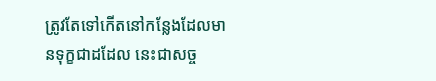ត្រូវតែទៅកើតនៅកន្លែងដែលមានទុក្ខជាដដែល នេះជាសច្ច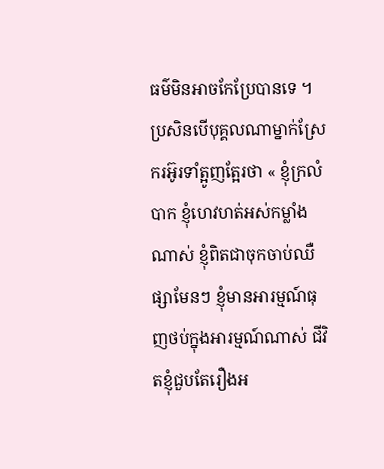ធម៌មិនអាចកែប្រែបានទេ ។
ប្រសិនបើបុគ្គលណាម្នាក់ស្រែករអ៊ូរទាំត្អូញត្អែរថា « ខ្ញុំក្រលំបាក ខ្ញុំហេវហត់អស់កម្លាំងណាស់ ខ្ញុំពិតជាចុកចាប់ឈឺផ្សាមែនៗ ខ្ញុំមានអារម្មណ៍ធុញថប់ក្នុងអារម្មណ៍ណាស់ ជីវិតខ្ញុំជួបតែរឿងអ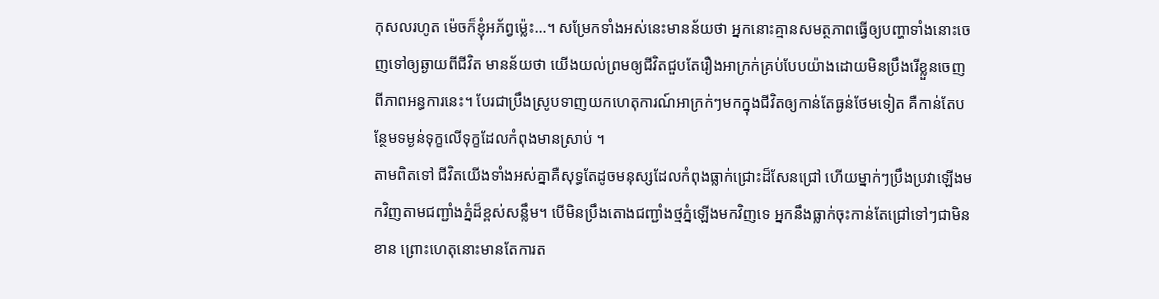កុសលរហូត ម៉េចក៏ខ្ញុំអភ័ព្វម្ល៉េះ…។ សម្រែកទាំងអស់នេះមានន័យថា អ្នកនោះគ្មានសមត្ថភាពធ្វើឲ្យបញ្ហាទាំងនោះចេញទៅឲ្យឆ្ងាយពីជីវិត មានន័យថា យើងយល់ព្រមឲ្យជីវិតជួបតែរឿងអាក្រក់គ្រប់បែបយ៉ាងដោយមិនប្រឹងរើខ្លួនចេញពីភាពអន្ធការនេះ។ បែរជាប្រឹងស្រូបទាញយកហេតុការណ៍អាក្រក់ៗមកក្នុងជីវិតឲ្យកាន់តែធ្ងន់ថែមទៀត គឺកាន់តែបន្ថែមទម្ងន់ទុក្ខលើទុក្ខដែលកំពុងមានស្រាប់ ។
តាមពិតទៅ ជីវិតយើងទាំងអស់គ្នាគឺសុទ្ធតែដូចមនុស្សដែលកំពុងធ្លាក់ជ្រោះដ៏សែនជ្រៅ ហើយម្នាក់ៗប្រឹងប្រវាឡើងមកវិញតាមជញ្ជាំងភ្នំដ៏ខ្ពស់សន្លឹម។ បើមិនប្រឹងតោងជញ្ជាំងថ្មភ្នំឡើងមកវិញទេ អ្នកនឹងធ្លាក់ចុះកាន់តែជ្រៅទៅៗជាមិនខាន ព្រោះហេតុនោះមានតែការត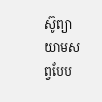ស៊ូព្យាយាមសព្វបែប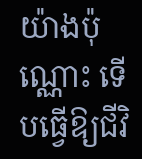យ៉ាងប៉ុណ្ណោះ ទើបធ្វើឱ្យជីវិ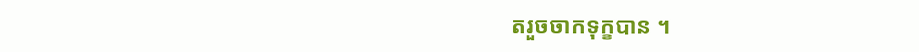តរួចចាកទុក្ខបាន ។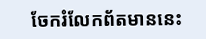ចែករំលែកព័តមាននេះ